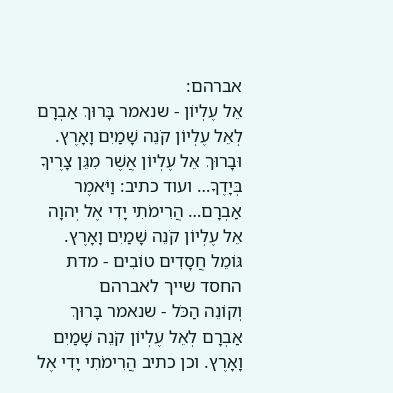אברהם:
אֵל עֶלְיוֹן - שנאמר בָּרוּךְ אַבְרָם לְאֵל עֶלְיוֹן קֹנֵה שָׁמַיִם וָאָרֶץ. וּבָרוּךְ אֵל עֶלְיוֹן אֲשֶׁר מִגֵּן צָרֶיךָ בְּיָדֶךָ… ועוד כתיב: וַיֹּאמֶר אַבְרָם… הֲרִימֹתִי יָדִי אֶל יְהוָה אֵל עֶלְיוֹן קֹנֵה שָׁמַיִם וָאָרֶץ.
גּוֹמֵל חֲסָדִים טוֹבִים - מדת החסד שייך לאברהם
וְקוֹנֵה הַכֹּל - שנאמר בָּרוּךְ אַבְרָם לְאֵל עֶלְיוֹן קֹנֵה שָׁמַיִם וָאָרֶץ. וכן כתיב הֲרִימֹתִי יָדִי אֶל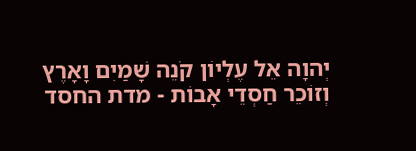יְהוָה אֵל עֶלְיוֹן קֹנֵה שָׁמַיִם וָאָרֶץ
וְזוֹכֵר חַסְדֵי אָבוֹת - מדת החסד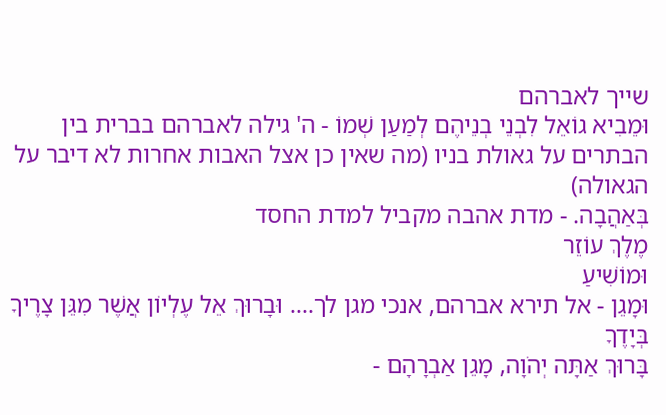שייך לאברהם
וּמֵבִיא גוֹאֵל לִבְנֵי בְנֵיהֶם לְמַעַן שְׁמוֹ - ה' גילה לאברהם בברית בין הבתרים על גאולת בניו (מה שאין כן אצל האבות אחרות לא דיבר על הגאולה)
בְּאַהֲבָה. - מדת אהבה מקביל למדת החסד
מֶלֶךְ עוֹזֵר
וּמוֹשִׁיעַ
וּמָגֵן - אל תירא אברהם, אנכי מגן לך…. וּבָרוּךְ אֵל עֶלְיוֹן אֲשֶׁר מִגֵּן צָרֶיךָ בְּיָדֶךָ
בָּרוּךְ אַתָּה יְהֹוָה, מָגֵן אַבְרָהָם -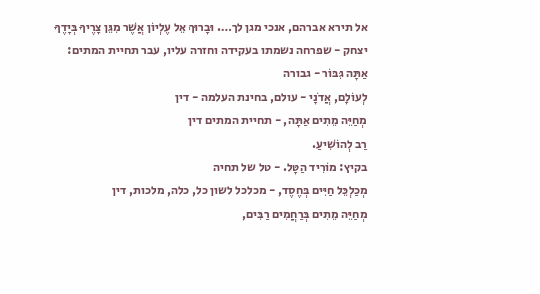אל תירא אברהם, אנכי מגן לך…. וּבָרוּךְ אֵל עֶלְיוֹן אֲשֶׁר מִגֵּן צָרֶיךָ בְּיָדֶךָ
יצחק - שפרחה נשמתו בעקידה וחזרה עליו, עבר תחיית המתים:
אַתָּה גִּבּוֹר - גבורה
לְעוֹלָם, אֲדֹנָי - עולם, בחינת העלמה - דין
מְחַיֵּה מֵתִים אַתָּה, - תחיית המתים דין
רַב לְהוֹשִׁיעַ.
בקיץ: מוֹרִיד הַטָּל. - טל של תחיה
מְכַלְכֵּל חַיִּים בְּחֶסֶד, - מכלכל לשון כל, כלה, מלכות, דין
מְחַיֵּה מֵתִים בְּרַחֲמִים רַבִּים,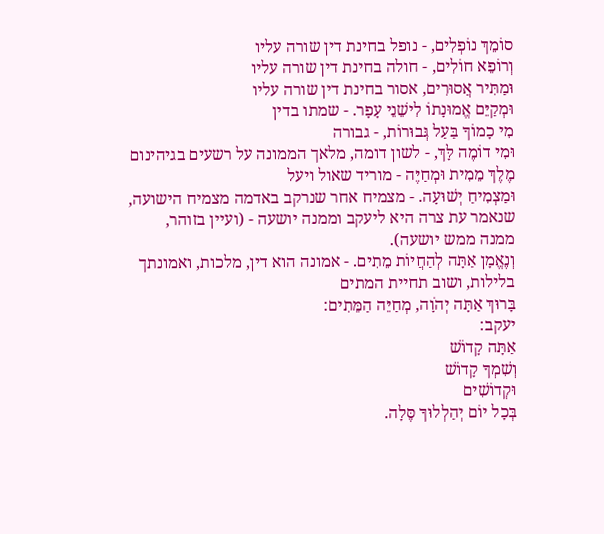סוֹמֵךְ נוֹפְלִים, - נופל בחינת דין שורה עליו
וְרוֹפֵא חוֹלִים, - חולה בחינת דין שורה עליו
וּמַתִּיר אֲסוּרִים, אסור בחינת דין שורה עליו
וּמְקַיֵּם אֱמוּנָתוֹ לִישֵׁנֵי עָפָר. - שמתו בדין
מִי כָמוֹךָ בַּעַל גְּבוּרוֹת, - גבורה
וּמִי דוֹמֶה לָּךְ, - לשון דומה, מלאך הממונה על רשעים בגיהינום
מֶלֶךְ מֵמִית וּמְחַיֶּה - מוריד שאול ויעל
וּמַצְמִיחַ יְשׁוּעָה. - מצמיח אחר שנרקב באדמה מצמיח הישועה, שנאמר עת צרה היא ליעקב וממנה יושעה - (ועיין בזוהר, ממנה ממש יושעה).
וְנֶאֱמָן אַתָּה לְהַחֲיוֹת מֵתִים. - אמונה הוא דין, מלכות, ואמונתך בלילות, ושוב תחיית המתים
בָּרוּךְ אַתָּה יְהֹוָה, מְחַיֵּה הַמֵּתִים:
יעקב:
אַתָּה קָדוֹשׁ
וְשִׁמְךָ קָדוֹשׁ
וּקְדוֹשִׁים
בְּכָל יוֹם יְהַלְלוּךָ סֶּלָה.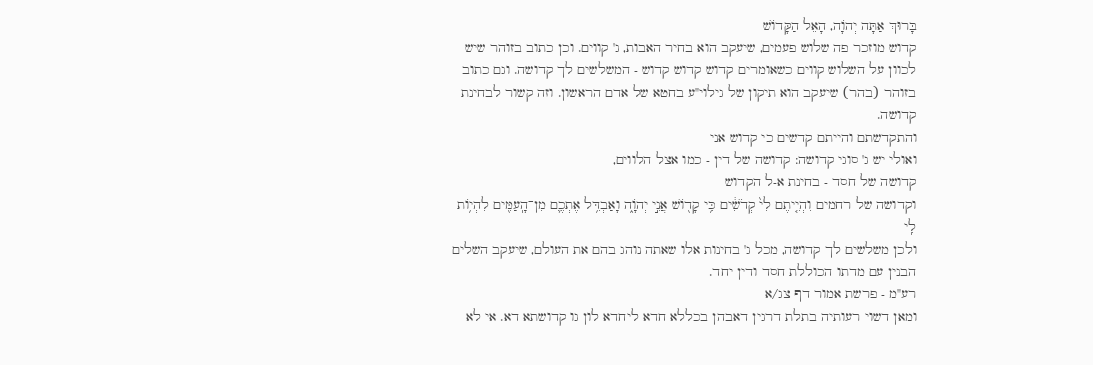בָּרוּךְ אַתָּה יְהֹוָה, הָאֵל הַקָּדוֹשׁ
קדוש מוזכר פה שלוש פעמים, שיעקב הוא בחיר האבות, ג' קווים. וכן כתוב בזוהר שיש לכוון על השלוש קווים כשאומרים קדוש קדוש קדוש - המשלשים לך קדושה. וגם כתוב בזוהר (בהר) שיעקב הוא תיקון של גילוי"ע בחטא של אדם הראשון. וזה קשור לבחינת קדושה.
והתקדשתם והייתם קדשים כי קדוש אני
ואולי יש ג' סוגי קדושה: קדושה של דין - כמו אצל הלווים,
קדושה של חסד - בחינת א-ל הקדוש
וקדושה של רחמים וִהְיִ֤יתֶם לִי֙ קְדֹשִׁ֔ים כִּ֥י קָד֖וֹשׁ אֲנִ֣י יְהֹוָ֑ה וָאַבְדִּ֥ל אֶתְכֶ֛ם מִן־הָֽעַמִּ֖ים לִהְי֥וֹת לִֽי
ולכן משלשים לך קדושה, מכל ג' בחינות אלו שאתה נוהג בהם את העולם, שיעקב השלים הבנין עם מדתו הכוללת חסד ודין יחד.
רע"מ - פרשת אמור דף צג/א
ומאן דשוי רעותיה בתלת דרגין דאבהן בכללא חדא ליחדא לון גו קדושתא דא. אי לא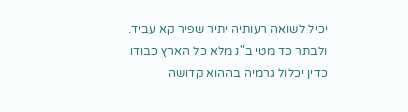יכיל לשואה רעותיה יתיר שפיר קא עביד.
ולבתר כד מטי ב"נ מלא כל הארץ כבודו כדין יכלול גרמיה בההוא קדושה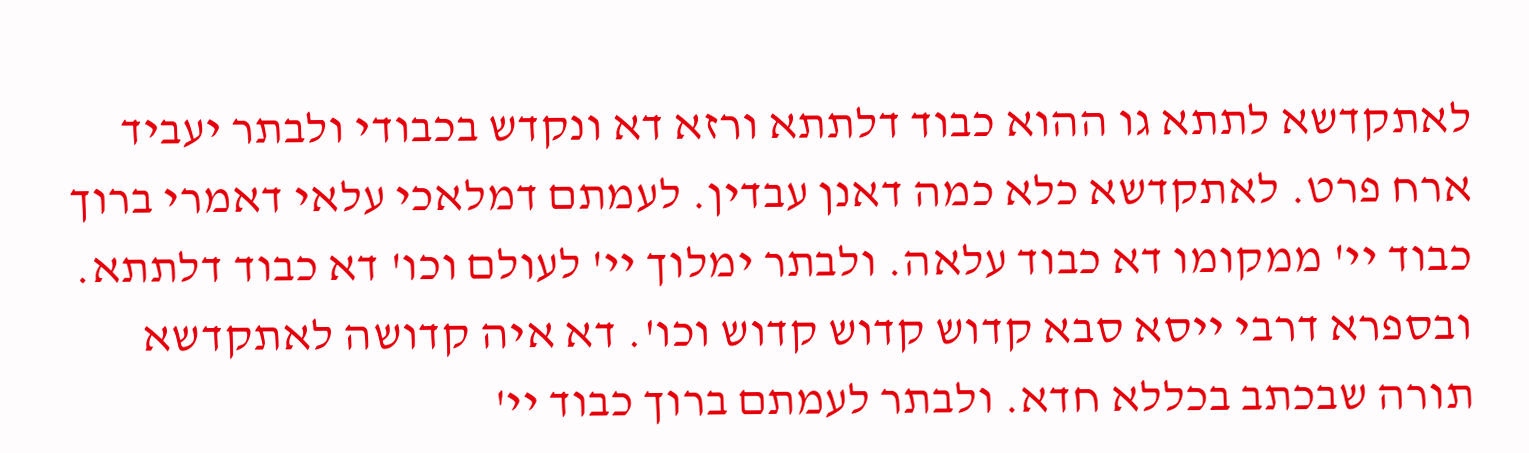לאתקדשא לתתא גו ההוא כבוד דלתתא ורזא דא ונקדש בכבודי ולבתר יעביד ארח פרט. לאתקדשא כלא כמה דאנן עבדין. לעמתם דמלאכי עלאי דאמרי ברוך כבוד יי' ממקומו דא כבוד עלאה. ולבתר ימלוך יי' לעולם וכו' דא כבוד דלתתא. ובספרא דרבי ייסא סבא קדוש קדוש קדוש וכו'. דא איה קדושה לאתקדשא תורה שבכתב בכללא חדא. ולבתר לעמתם ברוך כבוד יי'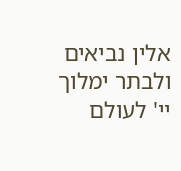אלין נביאים ולבתר ימלוך יי' לעולם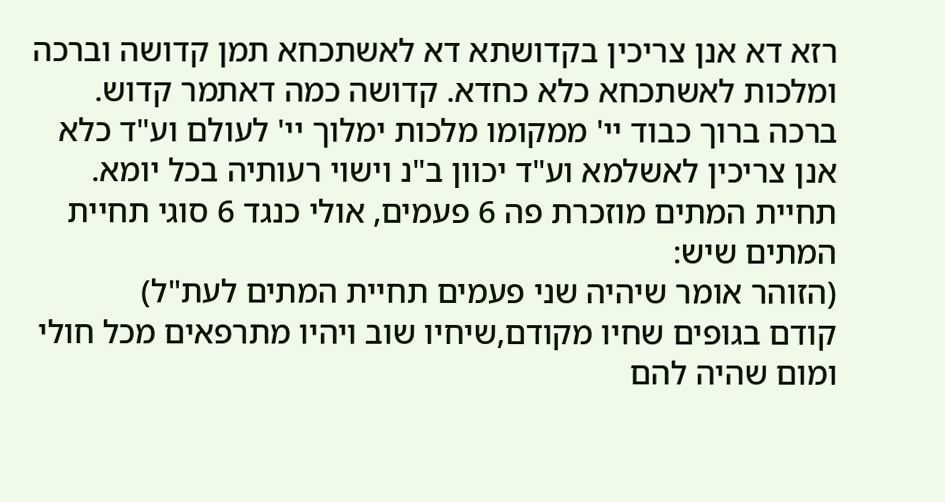רזא דא אנן צריכין בקדושתא דא לאשתכחא תמן קדושה וברכה ומלכות לאשתכחא כלא כחדא. קדושה כמה דאתמר קדוש. ברכה ברוך כבוד יי' ממקומו מלכות ימלוך יי' לעולם וע"ד כלא אנן צריכין לאשלמא וע"ד יכוון ב"נ וישוי רעותיה בכל יומא.
תחיית המתים מוזכרת פה 6 פעמים, אולי כנגד 6 סוגי תחיית המתים שיש:
(הזוהר אומר שיהיה שני פעמים תחיית המתים לעת"ל)
קודם בגופים שחיו מקודם,שיחיו שוב ויהיו מתרפאים מכל חולי ומום שהיה להם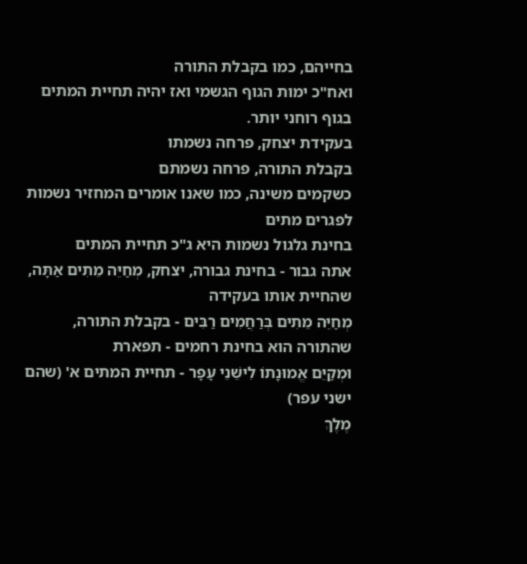בחייהם, כמו בקבלת התורה
ואח"כ ימות הגוף הגשמי ואז יהיה תחיית המתים בגוף רוחני יותר.
בעקידת יצחק, פרחה נשמתו
בקבלת התורה, פרחה נשמתם
כשקמים משינה, כמו שאנו אומרים המחזיר נשמות לפגרים מתים
בחינת גלגול נשמות היא ג"כ תחיית המתים
אתה גבור - בחינת גבורה, יצחק, מְחַיֵּה מֵתִים אַתָּה, שהחיית אותו בעקידה
מְחַיֵּה מֵתִים בְּרַחֲמִים רַבִּים - בקבלת התורה, שהתורה הוא בחינת רחמים - תפארת
וּמְקַיֵּם אֱמוּנָתוֹ לִישֵׁנֵי עָפָר - תחיית המתים א' (שהם ישני עפר)
מֶלֶךְ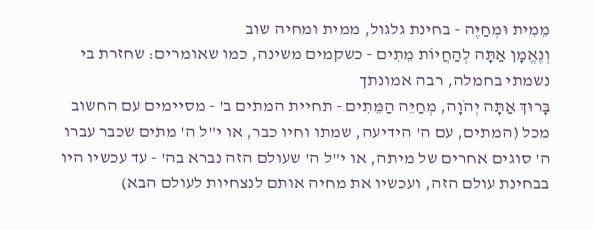מֵמִית וּמְחַיֶּה - בחינת גלגול, ממית ומחיה שוב
וְנֶאֱמָן אַתָּה לְהַחֲיוֹת מֵתִים - כשקמים משינה, כמו שאומרים: שחזרת בי נשמתי בחמלה, רבה אמונתך
בָּרוּךְ אַתָּה יְהֹוָה, מְחַיֵּה הַמֵּתִים - תחיית המתים ב' - מסיימים עם החשוב מכל (המתים, עם ה' הידיעה, שמתו וחיו כבר, או י"ל ה' מתים שכבר עברו ה' סוגים אחרים של מיתה, או י"ל ה' שעולם הזה נברא בה' - עד עכשיו היו בבחינת עולם הזה, ועכשיו את מחיה אותם לנצחיות לעולם הבא)